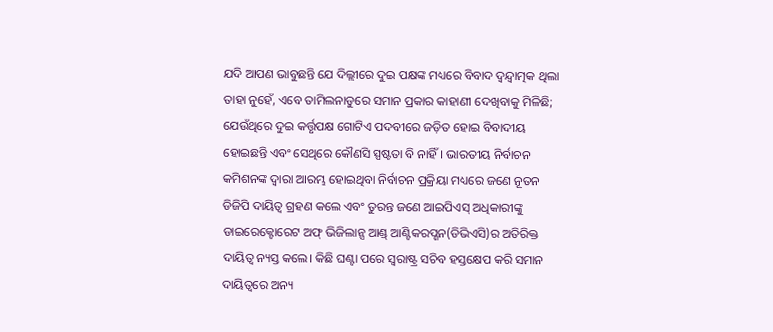ଯଦି ଆପଣ ଭାବୁଛନ୍ତି ଯେ ଦିଲ୍ଲୀରେ ଦୁଇ ପକ୍ଷଙ୍କ ମଧ୍ୟରେ ବିବାଦ ଦ୍ୱନ୍ଦ୍ୱାତ୍ମକ ଥିଲା ତାହା ନୁହେଁ, ଏବେ ତାମିଲନାଡୁରେ ସମାନ ପ୍ରକାର କାହାଣୀ ଦେଖିବାକୁ ମିଳିଛି; ଯେଉଁଥିରେ ଦୁଇ କର୍ତ୍ତୃପକ୍ଷ ଗୋଟିଏ ପଦବୀରେ ଜଡ଼ିତ ହୋଇ ବିବାଦୀୟ ହୋଇଛନ୍ତି ଏବଂ ସେଥିରେ କୌଣସି ସ୍ପଷ୍ଟତା ବି ନାହିଁ। ଭାରତୀୟ ନିର୍ବାଚନ କମିଶନଙ୍କ ଦ୍ୱାରା ଆରମ୍ଭ ହୋଇଥିବା ନିର୍ବାଚନ ପ୍ରକ୍ରିୟା ମଧ୍ୟରେ ଜଣେ ନୂତନ ଡିଜିପି ଦାୟିତ୍ୱ ଗ୍ରହଣ କଲେ ଏବଂ ତୁରନ୍ତ ଜଣେ ଆଇପିଏସ୍ ଅଧିକାରୀଙ୍କୁ ଡାଇରେକ୍ଟୋରେଟ ଅଫ୍ ଭିଜିଲାନ୍ସ ଆଣ୍ଡ୍ ଆଣ୍ଟିକରପ୍ଶନ(ଡିଭିଏସି)ର ଅତିରିକ୍ତ ଦାୟିତ୍ୱ ନ୍ୟସ୍ତ କଲେ। କିଛି ଘଣ୍ଟା ପରେ ସ୍ବରାଷ୍ଟ୍ର ସଚିବ ହସ୍ତକ୍ଷେପ କରି ସମାନ ଦାୟିତ୍ୱରେ ଅନ୍ୟ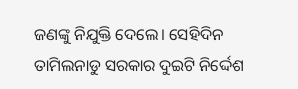ଜଣଙ୍କୁ ନିଯୁକ୍ତି ଦେଲେ। ସେହିଦିନ ତାମିଲନାଡୁ ସରକାର ଦୁଇଟି ନିର୍ଦ୍ଦେଶ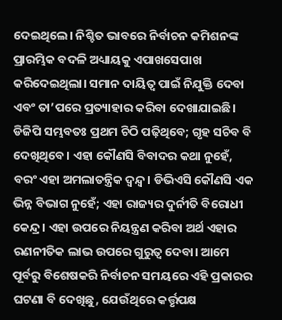ଦେଇଥିଲେ। ନିଶ୍ଚିତ ଭାବରେ ନିର୍ବାଚନ କମିଶନଙ୍କ ପ୍ରାରମ୍ଭିକ ବଦଳି ଅଧ୍ୟାୟକୁ ଏପାଖସେପାଖ କରିଦେଇଥିଲା। ସମାନ ଦାୟିତ୍ୱ ପାଇଁ ନିଯୁକ୍ତି ଦେବା ଏବଂ ତା’ପରେ ପ୍ରତ୍ୟାହାର କରିବା ଦେଖାଯାଇଛି। ଡିଜିପି ସମ୍ଭବତଃ ପ୍ରଥମ ଚିଠି ପଢ଼ିଥିବେ; ଗୃହ ସଚିବ ବି ଦେଖିଥିବେ। ଏହା କୌଣସି ବିବାଦର କଥା ନୁହେଁ, ବରଂ ଏହା ଅମଲାତନ୍ତ୍ରିକ ଦ୍ୱନ୍ଦ୍ୱ। ଡିଭିଏସି କୌଣସି ଏକ ଭିନ୍ନ ବିଭାଗ ନୁହେଁ; ଏହା ରାଜ୍ୟର ଦୁର୍ନୀତି ବିରୋଧୀ କେନ୍ଦ୍ର। ଏହା ଉପରେ ନିୟନ୍ତ୍ରଣ କରିବା ଅର୍ଥ ଏହାର ରଣନୀତିକ ଲାଭ ଉପରେ ଗୁରୁତ୍ୱ ଦେବା। ଆମେ ପୂର୍ବରୁ ବିଶେଷକରି ନିର୍ବାଚନ ସମୟରେ ଏହି ପ୍ରକାରର ଘଟଣା ବି ଦେଖିଛୁ, ଯେଉଁଥିରେ କର୍ତ୍ତୃପକ୍ଷ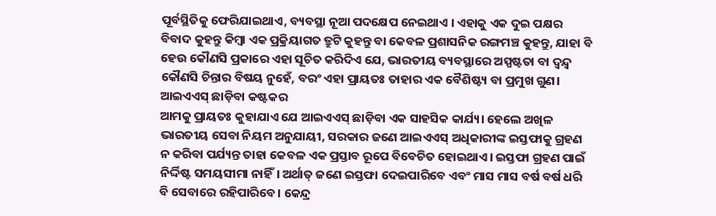ପୂର୍ବସ୍ଥିତିକୁ ଫେରିଯାଇଥାଏ, ବ୍ୟବସ୍ଥା ନୂଆ ପଦକ୍ଷେପ ନେଇଥାଏ । ଏହାକୁ ଏକ ଦୁଇ ପକ୍ଷର ବିବାଦ କୁହନ୍ତୁ କିମ୍ବା ଏକ ପ୍ରକ୍ରିୟାଗତ ତ୍ରୁଟି କୁହନ୍ତୁ ବା କେବଳ ପ୍ରଶାସନିକ ରଙ୍ଗମଞ୍ଚ କୁହନ୍ତୁ, ଯାହା ବି ହେଉ କୌଣସି ପ୍ରକାରେ ଏହା ସୂଚିତ କରିଦିଏ ଯେ, ଭାରତୀୟ ବ୍ୟବସ୍ଥାରେ ଅସ୍ପଷ୍ଟତା ବା ଦ୍ୱନ୍ଦ୍ୱ କୌଣସି ଚିନ୍ତାର ବିଷୟ ନୁହେଁ, ବରଂ ଏହା ପ୍ରାୟତଃ ତାହାର ଏକ ବୈଶିଷ୍ଟ୍ୟ ବା ପ୍ରମୁଖ ଗୁଣ।
ଆଇଏଏସ୍ ଛାଡ଼ିବା କଷ୍ଟକର
ଆମକୁ ପ୍ରାୟତଃ କୁହାଯାଏ ଯେ ଆଇଏଏସ୍ ଛାଡ଼ିବା ଏକ ସାହସିକ କାର୍ଯ୍ୟ। ହେଲେ ଅଖିଳ ଭାରତୀୟ ସେବା ନିୟମ ଅନୁଯାୟୀ, ସରକାର ଜଣେ ଆଇଏଏସ୍ ଅଧିକାରୀଙ୍କ ଇସ୍ତଫାକୁ ଗ୍ରହଣ ନ କରିବା ପର୍ଯ୍ୟନ୍ତ ତାହା କେବଳ ଏକ ପ୍ରସ୍ତାବ ରୂପେ ବିବେଚିତ ହୋଇଥାଏ। ଇସ୍ତଫା ଗ୍ରହଣ ପାଇଁ ନିର୍ଦ୍ଦିଷ୍ଟ ସମୟସୀମା ନାହିଁ। ଅର୍ଥାତ୍ ଜଣେ ଇସ୍ତଫା ଦେଇପାରିବେ ଏବଂ ମାସ ମାସ ବର୍ଷ ବର୍ଷ ଧରି ବି ସେବାରେ ରହିପାରିବେ। କେନ୍ଦ୍ର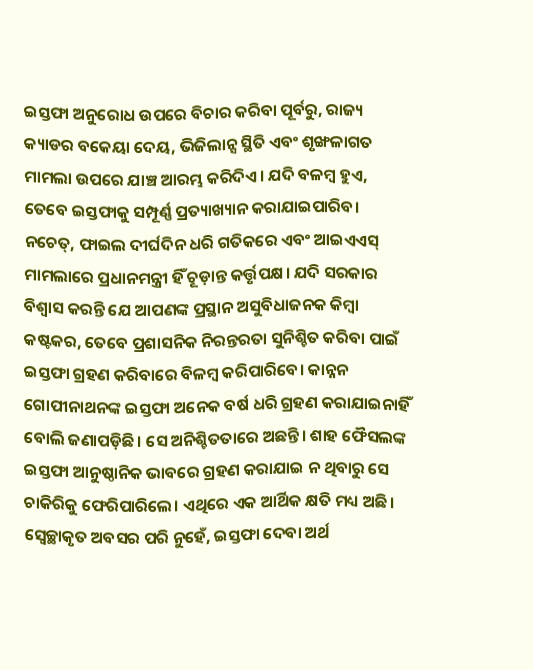ଇସ୍ତଫା ଅନୁରୋଧ ଉପରେ ବିଚାର କରିବା ପୂର୍ବରୁ, ରାଜ୍ୟ କ୍ୟାଡର ବକେୟା ଦେୟ, ଭିଜିଲାନ୍ସ ସ୍ଥିତି ଏବଂ ଶୃଙ୍ଖଳାଗତ ମାମଲା ଉପରେ ଯାଞ୍ଚ ଆରମ୍ଭ କରିଦିଏ। ଯଦି ବଳମ୍ବ ହୁଏ, ତେବେ ଇସ୍ତଫାକୁ ସମ୍ପୂର୍ଣ୍ଣ ପ୍ରତ୍ୟାଖ୍ୟାନ କରାଯାଇପାରିବ। ନଚେତ୍, ଫାଇଲ ଦୀର୍ଘଦିନ ଧରି ଗତିକରେ ଏବଂ ଆଇଏଏସ୍ ମାମଲାରେ ପ୍ରଧାନମନ୍ତ୍ରୀ ହିଁ ଚୂଡ଼ାନ୍ତ କର୍ତ୍ତୃପକ୍ଷ। ଯଦି ସରକାର ବିଶ୍ୱାସ କରନ୍ତି ଯେ ଆପଣଙ୍କ ପ୍ରସ୍ଥାନ ଅସୁବିଧାଜନକ କିମ୍ବା କଷ୍ଟକର, ତେବେ ପ୍ରଶାସନିକ ନିରନ୍ତରତା ସୁନିଶ୍ଚିତ କରିବା ପାଇଁ ଇସ୍ତଫା ଗ୍ରହଣ କରିବାରେ ବିଳମ୍ବ କରିପାରିବେ। କାନ୍ନନ ଗୋପୀନାଥନଙ୍କ ଇସ୍ତଫା ଅନେକ ବର୍ଷ ଧରି ଗ୍ରହଣ କରାଯାଇନାହିଁ ବୋଲି ଜଣାପଡ଼ିଛି। ସେ ଅନିଶ୍ଚିତତାରେ ଅଛନ୍ତି। ଶାହ ଫୈସଲଙ୍କ ଇସ୍ତଫା ଆନୁଷ୍ଠାନିକ ଭାବରେ ଗ୍ରହଣ କରାଯାଇ ନ ଥିବାରୁ ସେ ଚାକିରିକୁ ଫେରିପାରିଲେ। ଏଥିରେ ଏକ ଆର୍ଥିକ କ୍ଷତି ମଧ୍ୟ ଅଛି। ସ୍ବେଚ୍ଛାକୃତ ଅବସର ପରି ନୁହେଁ, ଇସ୍ତଫା ଦେବା ଅର୍ଥ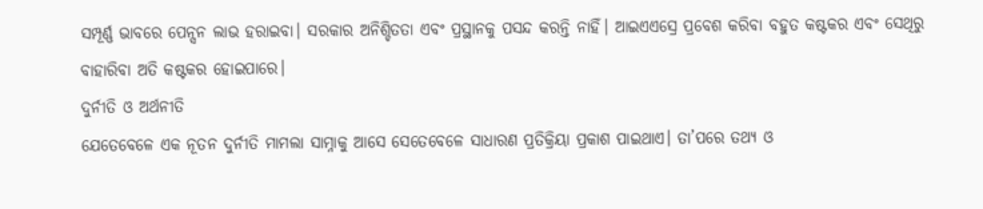ସମ୍ପୂର୍ଣ୍ଣ ଭାବରେ ପେନ୍ସନ ଲାଭ ହରାଇବା। ସରକାର ଅନିଶ୍ଚିତତା ଏବଂ ପ୍ରସ୍ଥାନକୁ ପସନ୍ଦ କରନ୍ତି ନାହିଁ। ଆଇଏଏସ୍ରେ ପ୍ରବେଶ କରିବା ବହୁତ କଷ୍ଟକର ଏବଂ ସେଥିରୁ ବାହାରିବା ଅତି କଷ୍ଟକର ହୋଇପାରେ।
ଦୁର୍ନୀତି ଓ ଅର୍ଥନୀତି
ଯେତେବେଳେ ଏକ ନୂତନ ଦୁର୍ନୀତି ମାମଲା ସାମ୍ନାକୁ ଆସେ ସେତେବେଳେ ସାଧାରଣ ପ୍ରତିକ୍ରିୟା ପ୍ରକାଶ ପାଇଥାଏ। ତା’ପରେ ତଥ୍ୟ ଓ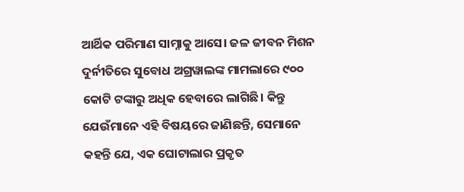ଆର୍ଥିକ ପରିମାଣ ସାମ୍ନାକୁ ଆସେ। ଜଳ ଜୀବନ ମିଶନ ଦୁର୍ନୀତିରେ ସୁବୋଧ ଅଗ୍ରୱାଲଙ୍କ ମାମଲାରେ ୯୦୦ କୋଟି ଟଙ୍କାରୁ ଅଧିକ ହେବାରେ ଲାଗିଛି। କିନ୍ତୁ ଯେଉଁମାନେ ଏହି ବିଷୟରେ ଜାଣିଛନ୍ତି, ସେମାନେ କହନ୍ତି ଯେ, ଏକ ଘୋଟାଲାର ପ୍ରକୃତ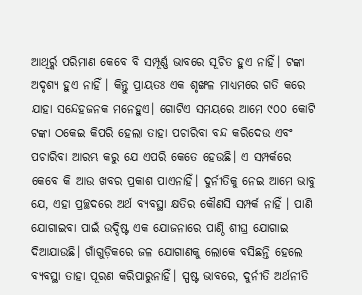ଆଥିର୍ର୍କ ପରିମାଣ କେବେ ବି ସମ୍ପୂର୍ଣ୍ଣ ଭାବରେ ସୂଚିତ ହୁଏ ନାହିଁ। ଟଙ୍କା ଅଦୃଶ୍ୟ ହୁଏ ନାହିଁ । କିନ୍ତୁ ପ୍ରାୟତଃ ଏକ ଶୃଙ୍ଖଳ ମାଧ୍ୟମରେ ଗତି କରେ ଯାହା ସନ୍ଦେହଜନକ ମନେହୁଏ। ଗୋଟିଏ ସମୟରେ ଆମେ ୯୦୦ କୋଟି ଟଙ୍କା ଠକେଇ କିପରି ହେଲା ତାହା ପଚାରିବା ବନ୍ଦ କରିଦେଉ ଏବଂ ପଚାରିବା ଆରମ୍ଭ କରୁ ଯେ ଏପରି କେତେ ହେଉଛି। ଏ ସମ୍ପର୍କରେ କେବେ କି ଆଉ ଖବର ପ୍ରକାଶ ପାଏନାହିଁ। ଦୁର୍ନୀତିକୁ ନେଇ ଆମେ ଭାବୁ ଯେ, ଏହା ପ୍ରଚ୍ଛଦରେ ଅର୍ଥ ବ୍ୟବସ୍ଥା କ୍ଷତିର କୌଣସି ସମ୍ପର୍କ ନାହିଁ । ପାଣି ଯୋଗାଇବା ପାଇଁ ଉଦ୍ଦିଷ୍ଟ ଏକ ଯୋଜନାରେ ପାଣ୍ଠି ଶୀଘ୍ର ଯୋଗାଇ ଦିଆଯାଉଛି। ଗାଁଗୁଡ଼ିକରେ ଜଳ ଯୋଗାଣକୁ ଲୋକେ ବସିଛନ୍ତି ହେଲେ ବ୍ୟବସ୍ଥା ତାହା ପୂରଣ କରିପାରୁନାହିଁ। ସ୍ପଷ୍ଟ ଭାବରେ, ଦୁର୍ନୀତି ଅର୍ଥନୀତି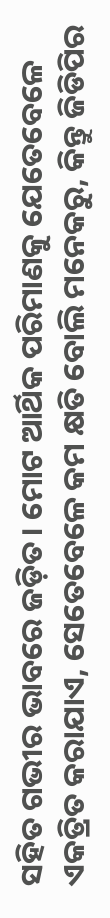ସହିତ ଗଭୀର ଭାବରେ ଜଡ଼ିତ। ମୋଟ ଆର୍ଥିକ ପରିମାଣକୁ ଯେତେବେଳେ ଏକତ୍ରିତ କରାଯାଏ, ସେତେବେଳେ କମ କ୍ଷତି ବୋଲି ମନେକରୁ, କିନ୍ତୁ ଜିଡିପିର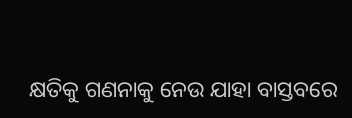କ୍ଷତିକୁ ଗଣନାକୁ ନେଉ ଯାହା ବାସ୍ତବରେ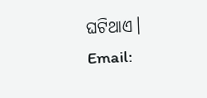ଘଟିଥାଏ।
Email: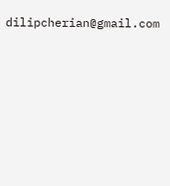dilipcherian@gmail.com